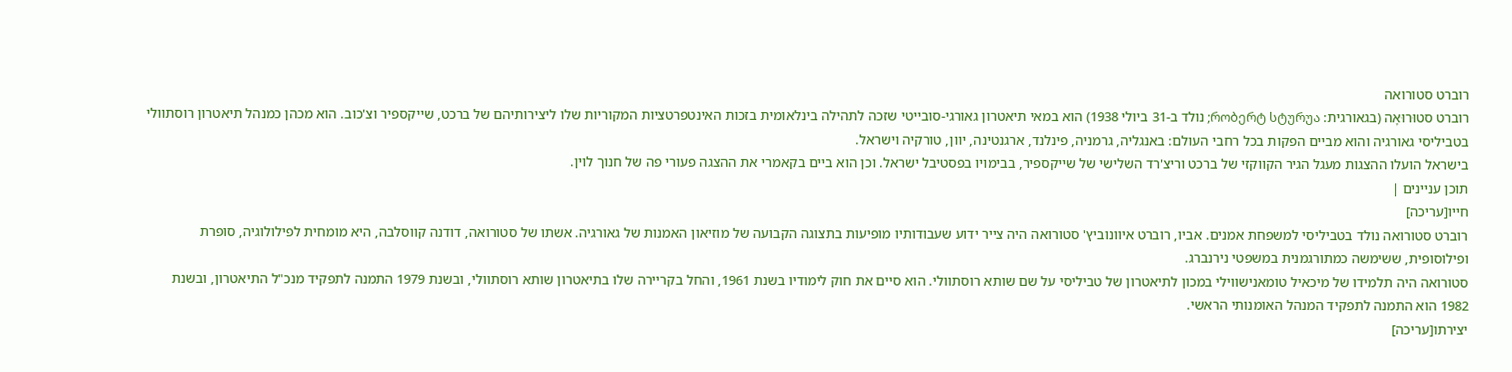רוברט סטורואה
רוברט סטוּרוּאָה (בגאורגית: რობერტ სტურუა; נולד ב-31 ביולי 1938) הוא במאי תיאטרון גאורגי-סובייטי שזכה לתהילה בינלאומית בזכות האינטפרטציות המקוריות שלו ליצירותיהם של ברכט, שייקספיר וצ'כוב. הוא מכהן כמנהל תיאטרון רוסתוולי בטביליסי גאורגיה והוא מביים הפקות בכל רחבי העולם: באנגליה, גרמניה, פינלנד, ארגנטינה, יוון, טורקיה וישראל.
בישראל הועלו ההצגות מעגל הגיר הקווקזי של ברכט וריצ'רד השלישי של שייקספיר, בבימויו בפסטיבל ישראל. וכן הוא ביים בקאמרי את ההצגה פעורי פה של חנוך לוין.
תוכן עניינים |
חייו[עריכה]
רוברט סטורואה נולד בטביליסי למשפחת אמנים. אביו, רוברט איוונוביץ' סטורואה היה צייר ידוע שעבודותיו מופיעות בתצוגה הקבועה של מוזיאון האמנות של גאורגיה. אשתו של סטורואה, דודנה קווסלבה, היא מומחית לפילולוגיה, סופרת ופילוסופית, ששימשה כמתורגמנית במשפטי נירנברג.
סטורואה היה תלמידו של מיכאיל טומאנישווילי במכון לתיאטרון של טביליסי על שם שותא רוסתוולי. הוא סיים את חוק לימודיו בשנת 1961, והחל בקריירה שלו בתיאטרון שותא רוסתוולי, ובשנת 1979 התמנה לתפקיד מנכ"ל התיאטרון, ובשנת 1982 הוא התמנה לתפקיד המנהל האומנותי הראשי.
יצירתו[עריכה]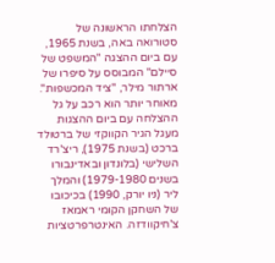הצלחתו הראשונה של סטורואה באה, בשנת 1965, עם ביום ההצגה "המשפט של סיילם" המבוסס על סיפרו של ארתור מילר, "ציד המכשפות". מאוחר יותר הוא רכב על גל ההצלחה עם ביום ההצגות מעגל הגיר הקווקזי של ברטולד ברכט (בשנת 1975), ריצ'רד השלישי (בלונדון ובאדינבורו בשנים 1979-1980) והמלך ליר (ניו יורק, 1990) בכיכובו של השחקן הקומי ראמאז צ'חיקוודזה. האינטרפרטציות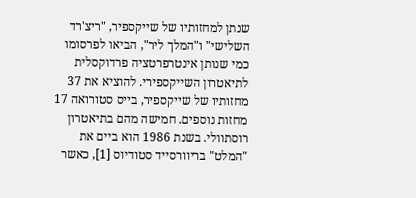שנתן למחזותיו של שייקספיר, "ריצ'רד השלישי" ו"המלך ליר", הביאו לפרסומו כמי שנותן אינטרפרטציה פרדוקסלית לתיאטרון השייקספירי. להוציא את 37 מחזותיו של שייקספיר, בייס סטורואה 17 מחזות נוספים. חמישה מהם בתיאטרון רוסתוולי. בשנת 1986 הוא ביים את "המלט" בריוורסייד סטודיוס [1], כאשר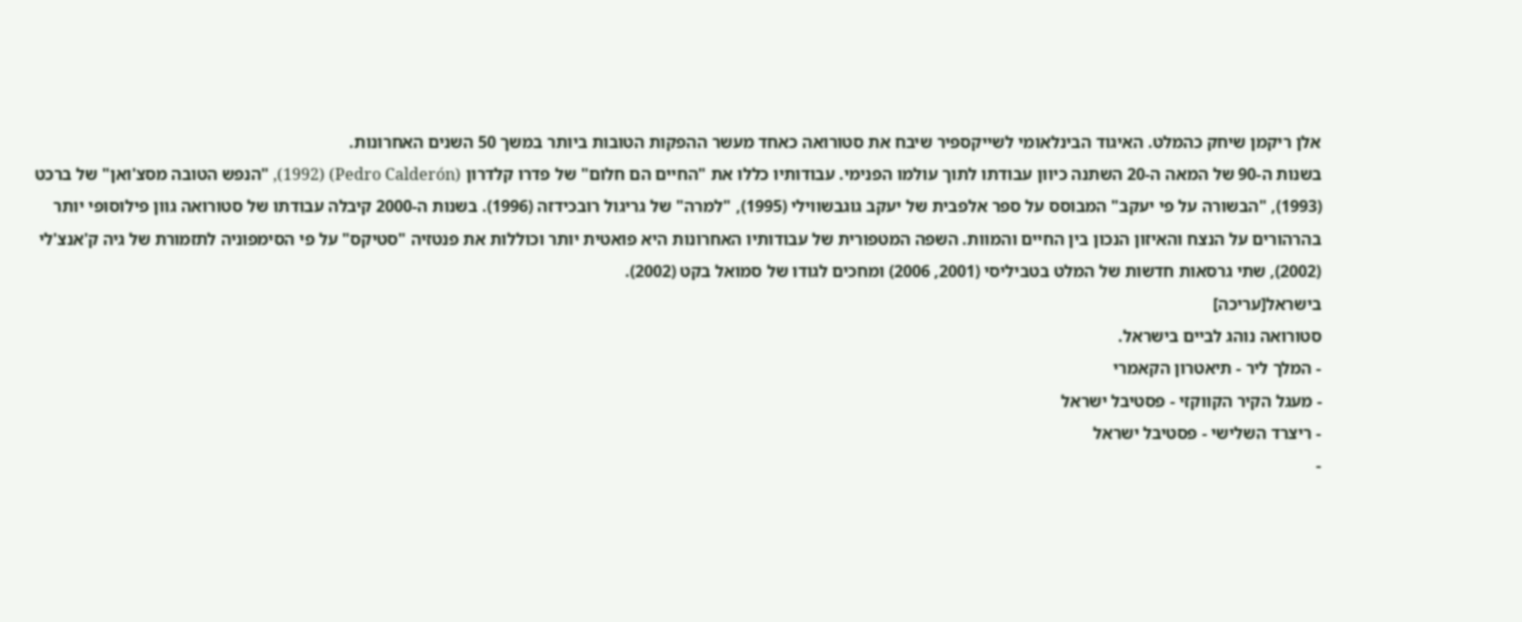אלן ריקמן שיחק כהמלט. האיגוד הבינלאומי לשייקספיר שיבח את סטורואה כאחד מעשר ההפקות הטובות ביותר במשך 50 השנים האחרונות.
בשנות ה-90 של המאה ה-20 השתנה כיוון עבודתו לתוך עולמו הפנימי. עבודותיו כללו את "החיים הם חלום" של פדרו קלדרון (Pedro Calderón) (1992), "הנפש הטובה מסצ'ואן" של ברכט (1993), "הבשורה על פי יעקב" המבוסס על ספר אלפבית של יעקב גוגבשווילי (1995), "למרה" של גריגול רובכידזה (1996). בשנות ה-2000 קיבלה עבודתו של סטורואה גוון פילוסופי יותר בהרהורים על הנצח והאיזון הנכון בין החיים והמוות. השפה המטפורית של עבודותיו האחרונות היא פואטית יותר וכוללות את פנטזיה "סטיקס" על פי הסימפוניה לתזמורת של גיה ק'אנצ'לי (2002), שתי גרסאות חדשות של המלט בטביליסי (2001, 2006) ומחכים לגודו של סמואל בקט (2002).
בישראל[עריכה]
סטורואה נוהג לביים בישראל.
- המלך ליר - תיאטרון הקאמרי
- מעגל הקיר הקווקזי - פסטיבל ישראל
- ריצרד השלישי - פסטיבל ישראל
-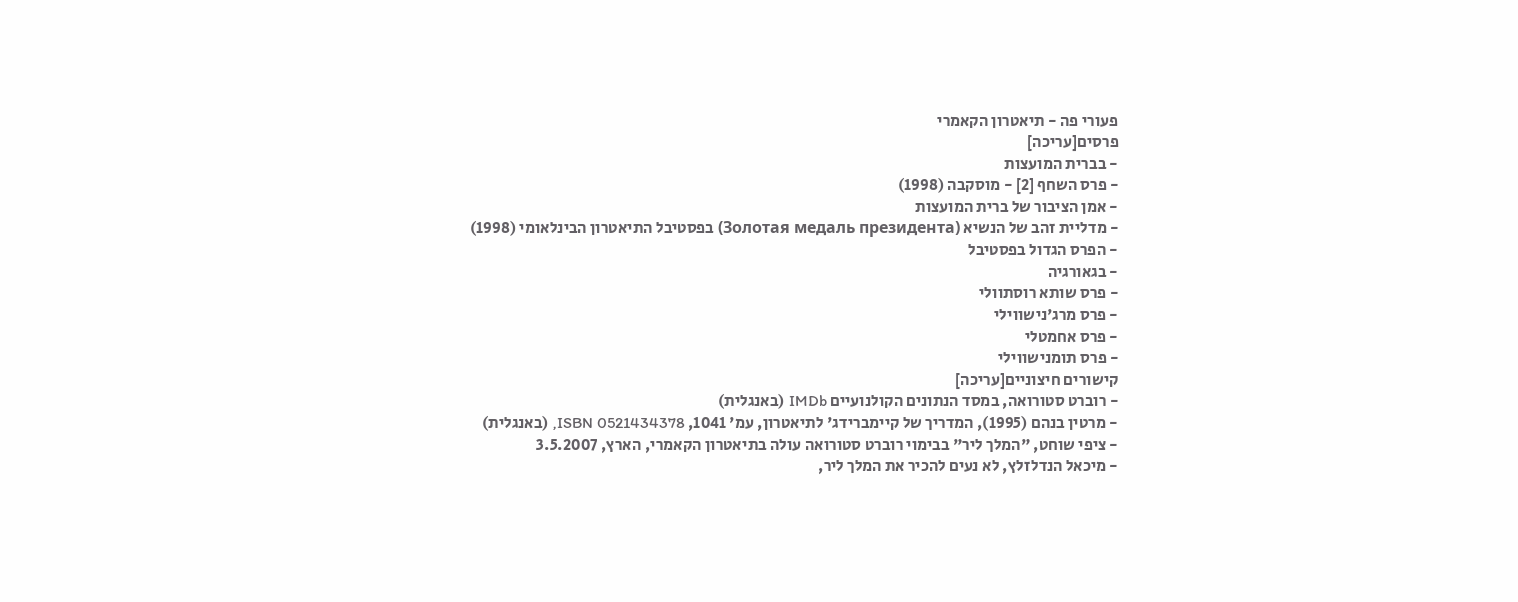פעורי פה - תיאטרון הקאמרי
פרסים[עריכה]
- בברית המועצות
- פרס השחף [2] - מוסקבה (1998)
- אמן הציבור של ברית המועצות
- מדליית זהב של הנשיא (Золотая медаль президента) בפסטיבל התיאטרון הבינלאומי (1998)
- הפרס הגדול בפסטיבל
- בגאורגיה
- פרס שותא רוסתוולי
- פרס מרג'נישווילי
- פרס אחמטלי
- פרס תומנישווילי
קישורים חיצוניים[עריכה]
- רוברט סטורואה, במסד הנתונים הקולנועיים IMDb (באנגלית)
- מרטין בנהם (1995), המדריך של קיימברידג' לתיאטרון, עמ' 1041, ISBN 0521434378, (באנגלית)
- ציפי שוחט, "המלך ליר" בבימוי רוברט סטורואה עולה בתיאטרון הקאמרי, הארץ, 3.5.2007
- מיכאל הנדלזלץ, לא נעים להכיר את המלך ליר,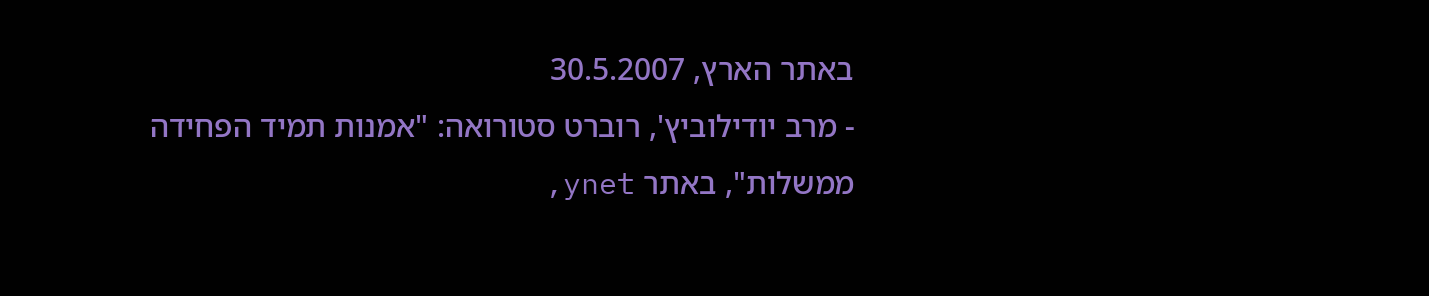באתר הארץ, 30.5.2007
- מרב יודילוביץ', רוברט סטורואה: "אמנות תמיד הפחידה ממשלות", באתר ynet,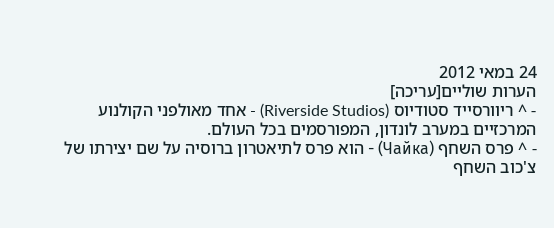24 במאי 2012
הערות שוליים[עריכה]
- ^ ריוורסייד סטודיוס (Riverside Studios) - אחד מאולפני הקולנוע המרכזיים במערב לונדון, המפורסמים בכל העולם.
- ^ פרס השחף (Чайка) - הוא פרס לתיאטרון ברוסיה על שם יצירתו של צ'כוב השחף